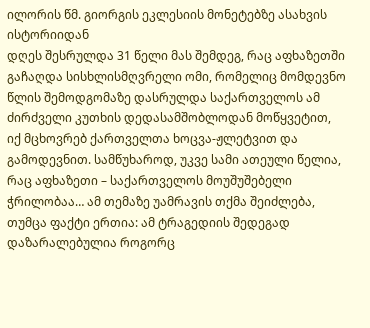ილორის წმ. გიორგის ეკლესიის მონეტებზე ასახვის ისტორიიდან
დღეს შესრულდა 31 წელი მას შემდეგ, რაც აფხაზეთში გაჩაღდა სისხლისმღვრელი ომი, რომელიც მომდევნო წლის შემოდგომაზე დასრულდა საქართველოს ამ ძირძველი კუთხის დედასამშობლოდან მოწყვეტით, იქ მცხოვრებ ქართველთა ხოცვა-ჟლეტვით და გამოდევნით. სამწუხაროდ, უკვე სამი ათეული წელია, რაც აფხაზეთი – საქართველოს მოუშუშებელი ჭრილობაა… ამ თემაზე უამრავის თქმა შეიძლება, თუმცა ფაქტი ერთია: ამ ტრაგედიის შედეგად დაზარალებულია როგორც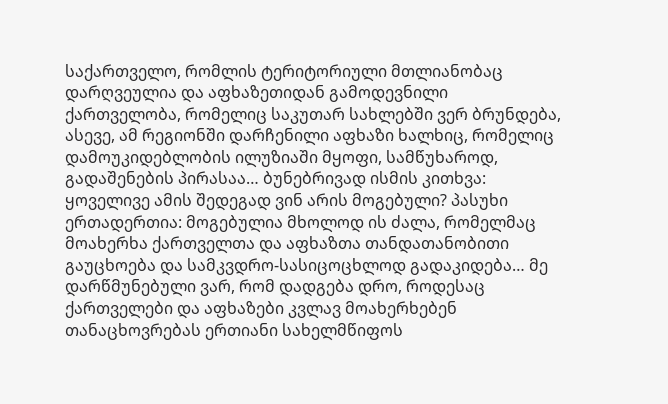საქართველო, რომლის ტერიტორიული მთლიანობაც დარღვეულია და აფხაზეთიდან გამოდევნილი ქართველობა, რომელიც საკუთარ სახლებში ვერ ბრუნდება, ასევე, ამ რეგიონში დარჩენილი აფხაზი ხალხიც, რომელიც დამოუკიდებლობის ილუზიაში მყოფი, სამწუხაროდ, გადაშენების პირასაა… ბუნებრივად ისმის კითხვა: ყოველივე ამის შედეგად ვინ არის მოგებული? პასუხი ერთადერთია: მოგებულია მხოლოდ ის ძალა, რომელმაც მოახერხა ქართველთა და აფხაზთა თანდათანობითი გაუცხოება და სამკვდრო-სასიცოცხლოდ გადაკიდება… მე დარწმუნებული ვარ, რომ დადგება დრო, როდესაც ქართველები და აფხაზები კვლავ მოახერხებენ თანაცხოვრებას ერთიანი სახელმწიფოს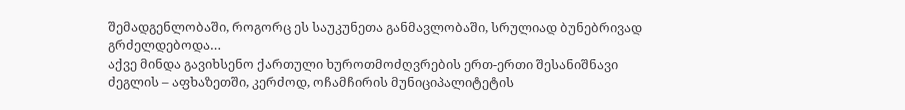შემადგენლობაში, როგორც ეს საუკუნეთა განმავლობაში, სრულიად ბუნებრივად გრძელდებოდა…
აქვე მინდა გავიხსენო ქართული ხუროთმოძღვრების ერთ-ერთი შესანიშნავი ძეგლის – აფხაზეთში, კერძოდ, ოჩამჩირის მუნიციპალიტეტის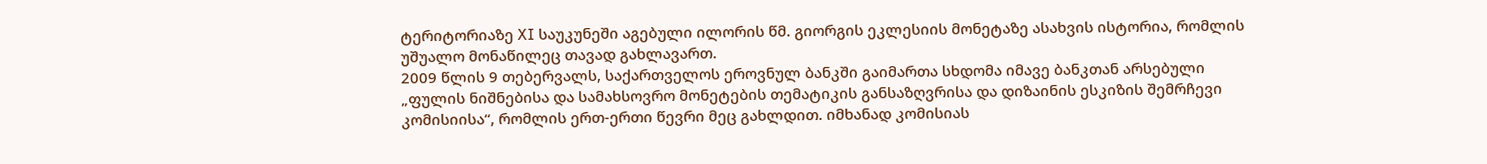ტერიტორიაზე XI საუკუნეში აგებული ილორის წმ. გიორგის ეკლესიის მონეტაზე ასახვის ისტორია, რომლის უშუალო მონაწილეც თავად გახლავართ.
2009 წლის 9 თებერვალს, საქართველოს ეროვნულ ბანკში გაიმართა სხდომა იმავე ბანკთან არსებული „ფულის ნიშნებისა და სამახსოვრო მონეტების თემატიკის განსაზღვრისა და დიზაინის ესკიზის შემრჩევი კომისიისა“, რომლის ერთ-ერთი წევრი მეც გახლდით. იმხანად კომისიას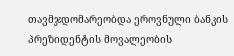თავმჯდომარეობდა ეროვნული ბანკის პრეზიდენტის მოვალეობის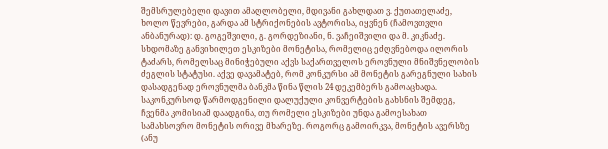შემსრულებელი დავით ამაღლობელი, მდივანი გახლდათ ვ. ქუთათელაძე, ხოლო წევრები, გარდა ამ სტრიქონების ავტორისა, იყვნენ (ჩამოვთვლი ანბანურად): დ. გოგეშვილი, გ. გორდეზიანი, ნ. ვაჩეიშვილი და მ. კიკნაძე. სხდომაზე განვიხილეთ ესკიზები მონეტისა, რომელიც ეძღვნებოდა ილორის ტაძარს, რომელსაც მინიჭებული აქვს საქართველოს ეროვნული მნიშვნელობის ძეგლის სტატუსი. აქვე დავამატებ, რომ კონკურსი ამ მონეტის გარეგნული სახის დასადგენად ეროვნულმა ბანკმა წინა წლის 24 დეკემბერს გამოაცხადა.
საკონკურსოდ წარმოდგენილი დალუქული კონვერტების გახსნის შემდეგ, ჩვენმა კომისიამ დაადგინა, თუ რომელი ესკიზები უნდა გამოესახათ სამახსოვრო მონეტის ორივე მხარეზე. როგორც გამოირკვა, მონეტის ავერსზე (ანუ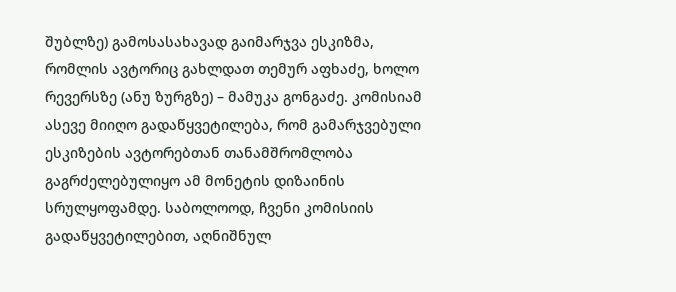შუბლზე) გამოსასახავად გაიმარჯვა ესკიზმა, რომლის ავტორიც გახლდათ თემურ აფხაძე, ხოლო რევერსზე (ანუ ზურგზე) – მამუკა გონგაძე. კომისიამ ასევე მიიღო გადაწყვეტილება, რომ გამარჯვებული ესკიზების ავტორებთან თანამშრომლობა გაგრძელებულიყო ამ მონეტის დიზაინის სრულყოფამდე. საბოლოოდ, ჩვენი კომისიის გადაწყვეტილებით, აღნიშნულ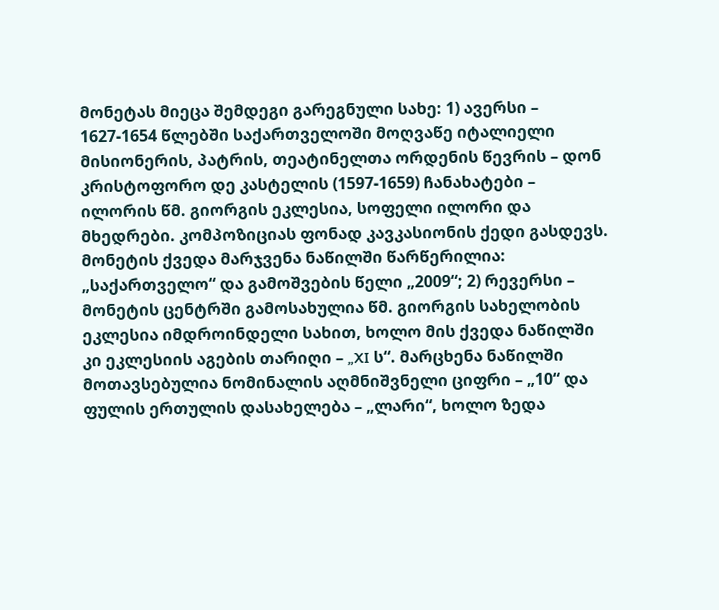მონეტას მიეცა შემდეგი გარეგნული სახე: 1) ავერსი – 1627-1654 წლებში საქართველოში მოღვაწე იტალიელი მისიონერის, პატრის, თეატინელთა ორდენის წევრის – დონ კრისტოფორო დე კასტელის (1597-1659) ჩანახატები – ილორის წმ. გიორგის ეკლესია, სოფელი ილორი და მხედრები. კომპოზიციას ფონად კავკასიონის ქედი გასდევს. მონეტის ქვედა მარჯვენა ნაწილში წარწერილია: „საქართველო“ და გამოშვების წელი „2009“; 2) რევერსი – მონეტის ცენტრში გამოსახულია წმ. გიორგის სახელობის ეკლესია იმდროინდელი სახით, ხოლო მის ქვედა ნაწილში კი ეკლესიის აგების თარიღი – „XI ს“. მარცხენა ნაწილში მოთავსებულია ნომინალის აღმნიშვნელი ციფრი – „10“ და ფულის ერთულის დასახელება – „ლარი“, ხოლო ზედა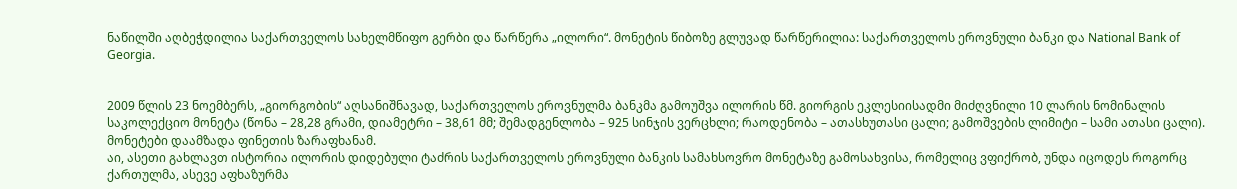ნაწილში აღბეჭდილია საქართველოს სახელმწიფო გერბი და წარწერა „ილორი“. მონეტის წიბოზე გლუვად წარწერილია: საქართველოს ეროვნული ბანკი და National Bank of Georgia.


2009 წლის 23 ნოემბერს, „გიორგობის“ აღსანიშნავად, საქართველოს ეროვნულმა ბანკმა გამოუშვა ილორის წმ. გიორგის ეკლესიისადმი მიძღვნილი 10 ლარის ნომინალის საკოლექციო მონეტა (წონა – 28,28 გრამი, დიამეტრი – 38,61 მმ; შემადგენლობა – 925 სინჯის ვერცხლი; რაოდენობა – ათასხუთასი ცალი; გამოშვების ლიმიტი – სამი ათასი ცალი). მონეტები დაამზადა ფინეთის ზარაფხანამ.
აი, ასეთი გახლავთ ისტორია ილორის დიდებული ტაძრის საქართველოს ეროვნული ბანკის სამახსოვრო მონეტაზე გამოსახვისა, რომელიც ვფიქრობ, უნდა იცოდეს როგორც ქართულმა, ასევე აფხაზურმა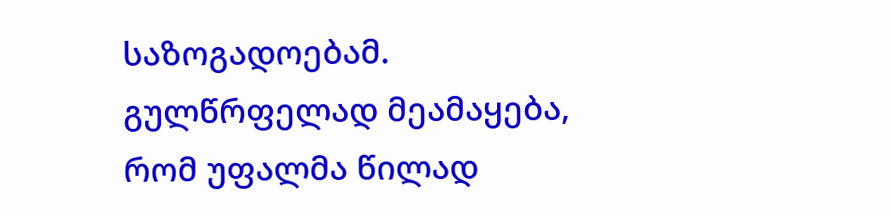საზოგადოებამ.
გულწრფელად მეამაყება, რომ უფალმა წილად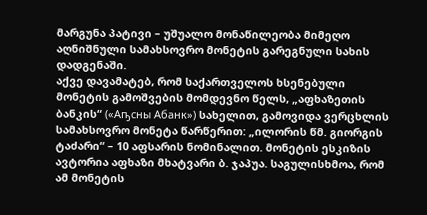მარგუნა პატივი – უშუალო მონაწილეობა მიმეღო აღნიშნული სამახსოვრო მონეტის გარეგნული სახის დადგენაში.
აქვე დავამატებ, რომ საქართველოს ხსენებული მონეტის გამოშვების მომდევნო წელს, „აფხაზეთის ბანკის“ («Аҧсны Абанк») სახელით, გამოვიდა ვერცხლის სამახსოვრო მონეტა წარწერით: „ილორის წმ. გიორგის ტაძარი“ – 10 აფსარის ნომინალით. მონეტის ესკიზის ავტორია აფხაზი მხატვარი ბ. ჯაპუა. საგულისხმოა, რომ ამ მონეტის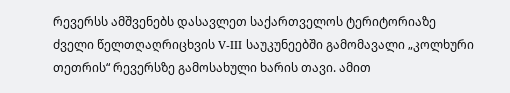რევერსს ამშვენებს დასავლეთ საქართველოს ტერიტორიაზე ძველი წელთღაღრიცხვის V-III საუკუნეებში გამომავალი „კოლხური თეთრის“ რევერსზე გამოსახული ხარის თავი. ამით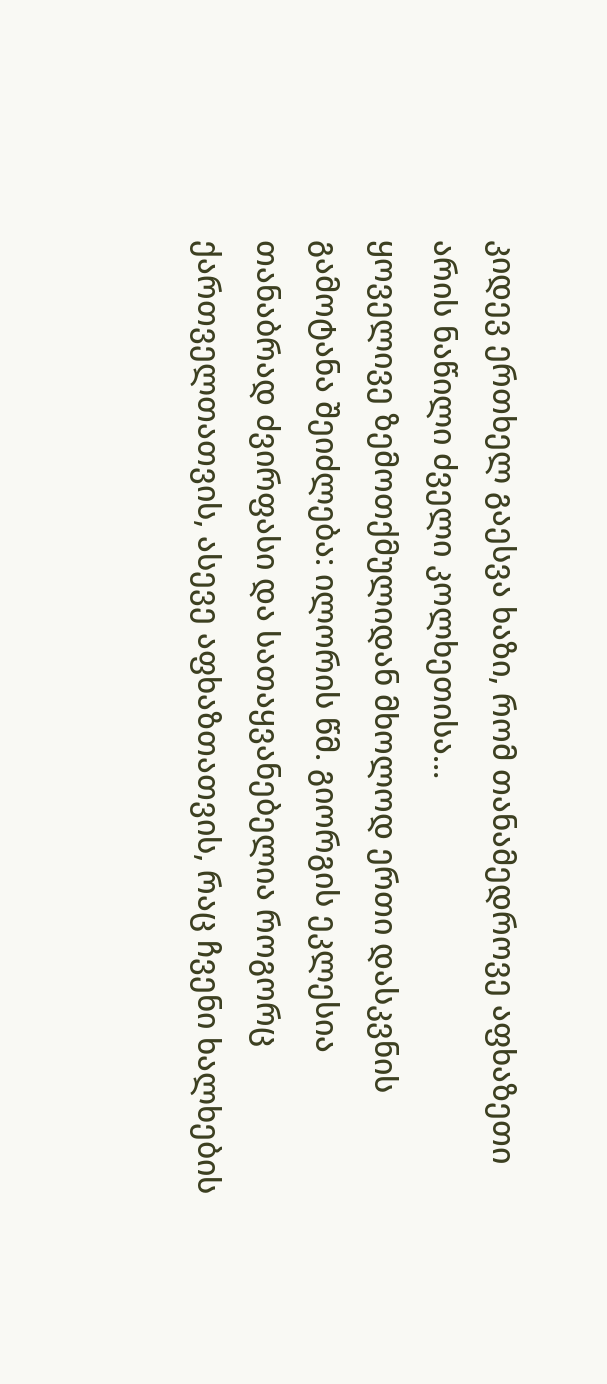კიდევ ერთხელ გაესვა ხაზი, რომ თანამედროვე აფხაზეთი არის ნაწილი ძველი კოლხეთისა…
ყოველივე ზემოთქმულიდან მხოლოდ ერთი დასკვნის გამოტანა შეიძლება: ილორის წმ. გიორგის ეკლესია თანაბრად ძვირფასი და სათაყვანებელია როგორც ქართველთათვის, ასევე აფხაზთათვის, რაც ჩვენი ხალხების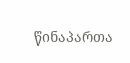წინაპართა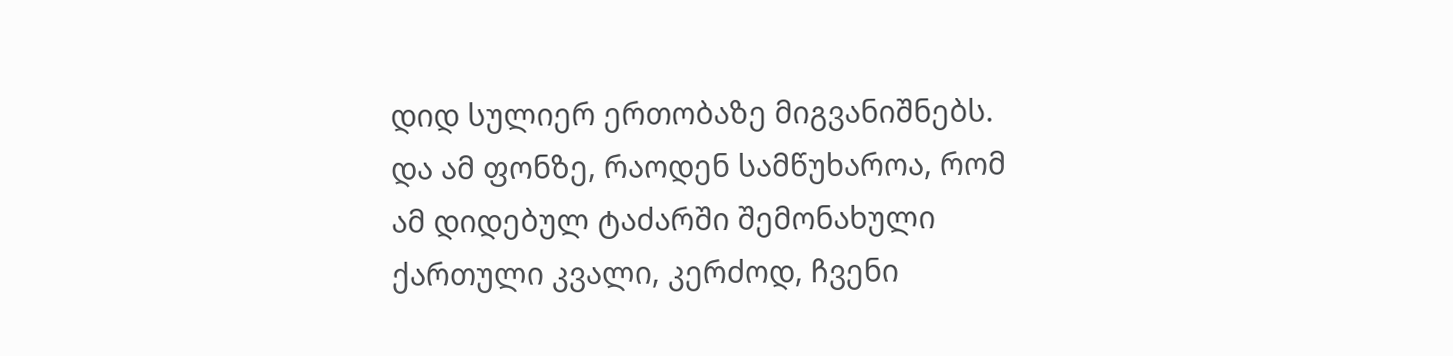დიდ სულიერ ერთობაზე მიგვანიშნებს. და ამ ფონზე, რაოდენ სამწუხაროა, რომ ამ დიდებულ ტაძარში შემონახული ქართული კვალი, კერძოდ, ჩვენი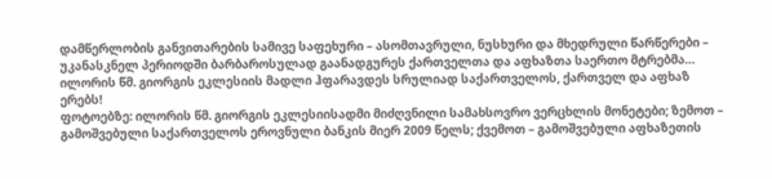დამწერლობის განვითარების სამივე საფეხური – ასომთავრული, ნუსხური და მხედრული წარწერები – უკანასკნელ პერიოდში ბარბაროსულად გაანადგურეს ქართველთა და აფხაზთა საერთო მტრებმა…
ილორის წმ. გიორგის ეკლესიის მადლი ჰფარავდეს სრულიად საქართველოს, ქართველ და აფხაზ ერებს!
ფოტოებზე: ილორის წმ. გიორგის ეკლესიისადმი მიძღვნილი სამახსოვრო ვერცხლის მონეტები; ზემოთ – გამოშვებული საქართველოს ეროვნული ბანკის მიერ 2009 წელს; ქვემოთ – გამოშვებული აფხაზეთის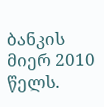ბანკის მიერ 2010 წელს.